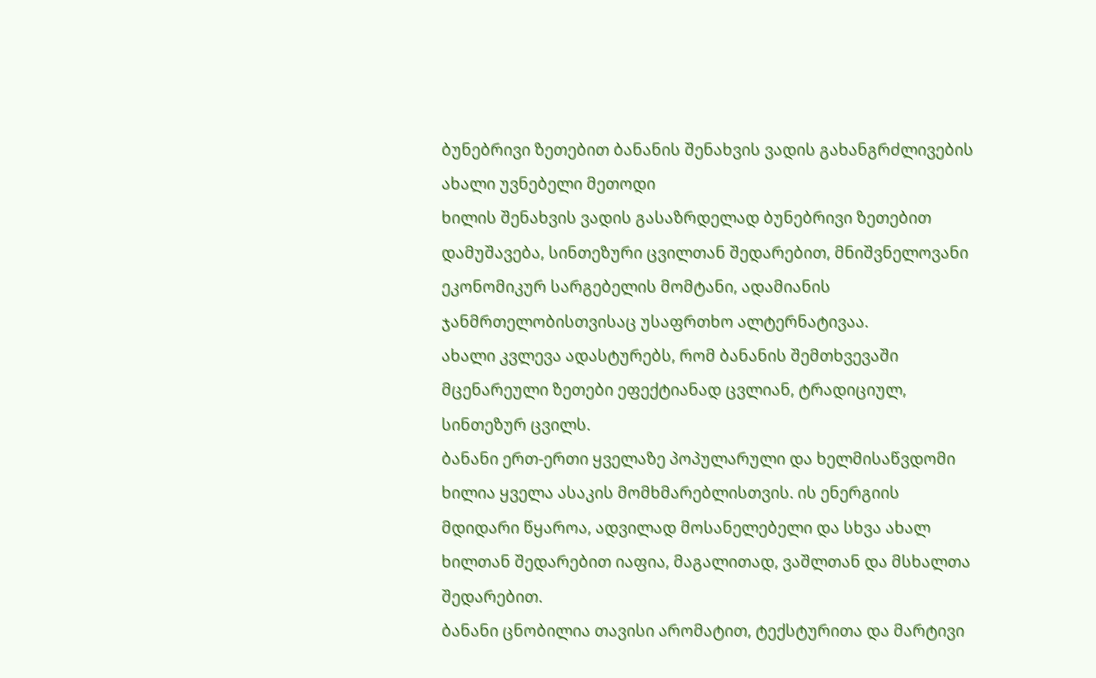ბუნებრივი ზეთებით ბანანის შენახვის ვადის გახანგრძლივების ახალი უვნებელი მეთოდი
ხილის შენახვის ვადის გასაზრდელად ბუნებრივი ზეთებით დამუშავება, სინთეზური ცვილთან შედარებით, მნიშვნელოვანი ეკონომიკურ სარგებელის მომტანი, ადამიანის ჯანმრთელობისთვისაც უსაფრთხო ალტერნატივაა.
ახალი კვლევა ადასტურებს, რომ ბანანის შემთხვევაში მცენარეული ზეთები ეფექტიანად ცვლიან, ტრადიციულ, სინთეზურ ცვილს.
ბანანი ერთ-ერთი ყველაზე პოპულარული და ხელმისაწვდომი ხილია ყველა ასაკის მომხმარებლისთვის. ის ენერგიის მდიდარი წყაროა, ადვილად მოსანელებელი და სხვა ახალ ხილთან შედარებით იაფია, მაგალითად, ვაშლთან და მსხალთა შედარებით.
ბანანი ცნობილია თავისი არომატით, ტექსტურითა და მარტივი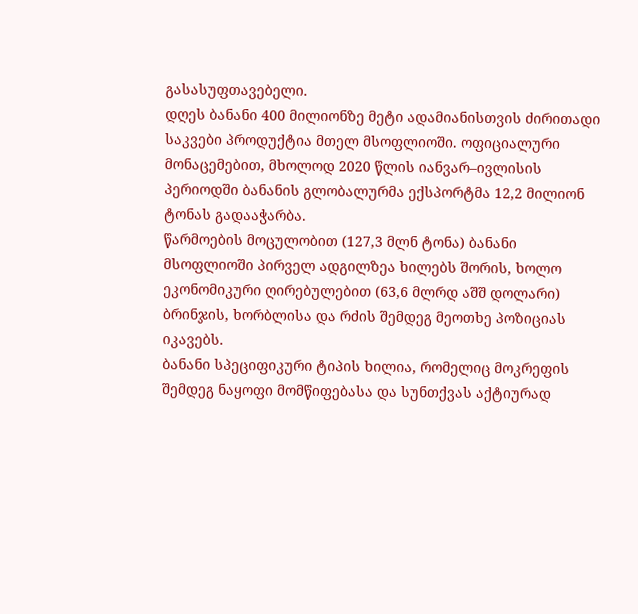გასასუფთავებელი.
დღეს ბანანი 400 მილიონზე მეტი ადამიანისთვის ძირითადი საკვები პროდუქტია მთელ მსოფლიოში. ოფიციალური მონაცემებით, მხოლოდ 2020 წლის იანვარ–ივლისის პერიოდში ბანანის გლობალურმა ექსპორტმა 12,2 მილიონ ტონას გადააჭარბა.
წარმოების მოცულობით (127,3 მლნ ტონა) ბანანი მსოფლიოში პირველ ადგილზეა ხილებს შორის, ხოლო ეკონომიკური ღირებულებით (63,6 მლრდ აშშ დოლარი) ბრინჯის, ხორბლისა და რძის შემდეგ მეოთხე პოზიციას იკავებს.
ბანანი სპეციფიკური ტიპის ხილია, რომელიც მოკრეფის შემდეგ ნაყოფი მომწიფებასა და სუნთქვას აქტიურად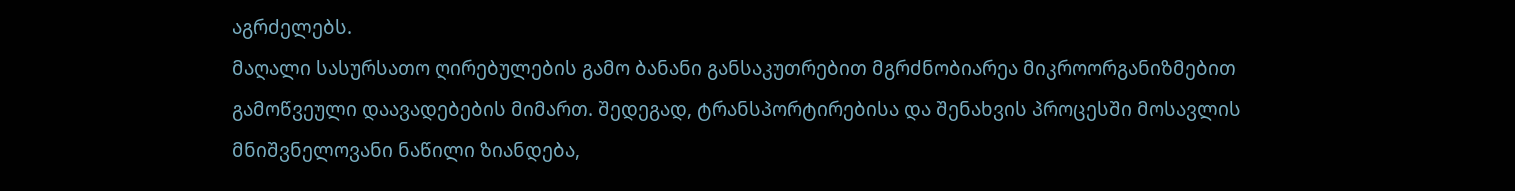აგრძელებს.
მაღალი სასურსათო ღირებულების გამო ბანანი განსაკუთრებით მგრძნობიარეა მიკროორგანიზმებით გამოწვეული დაავადებების მიმართ. შედეგად, ტრანსპორტირებისა და შენახვის პროცესში მოსავლის მნიშვნელოვანი ნაწილი ზიანდება,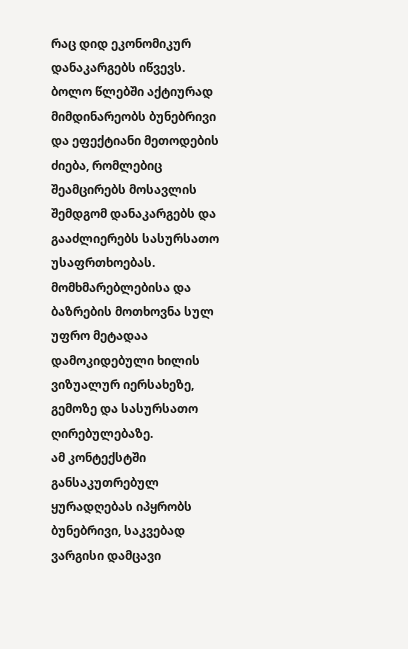რაც დიდ ეკონომიკურ დანაკარგებს იწვევს.
ბოლო წლებში აქტიურად მიმდინარეობს ბუნებრივი და ეფექტიანი მეთოდების ძიება, რომლებიც შეამცირებს მოსავლის შემდგომ დანაკარგებს და გააძლიერებს სასურსათო უსაფრთხოებას. მომხმარებლებისა და ბაზრების მოთხოვნა სულ უფრო მეტადაა დამოკიდებული ხილის ვიზუალურ იერსახეზე, გემოზე და სასურსათო ღირებულებაზე.
ამ კონტექსტში განსაკუთრებულ ყურადღებას იპყრობს ბუნებრივი, საკვებად ვარგისი დამცავი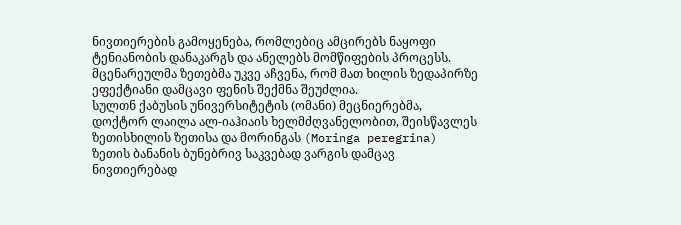ნივთიერების გამოყენება, რომლებიც ამცირებს ნაყოფი ტენიანობის დანაკარგს და ანელებს მომწიფების პროცესს.
მცენარეულმა ზეთებმა უკვე აჩვენა, რომ მათ ხილის ზედაპირზე ეფექტიანი დამცავი ფენის შექმნა შეუძლია.
სულთნ ქაბუსის უნივერსიტეტის (ომანი) მეცნიერებმა, დოქტორ ლაილა ალ-იაჰიაის ხელმძღვანელობით, შეისწავლეს ზეთისხილის ზეთისა და მორინგას (Moringa peregrina) ზეთის ბანანის ბუნებრივ საკვებად ვარგის დამცავ ნივთიერებად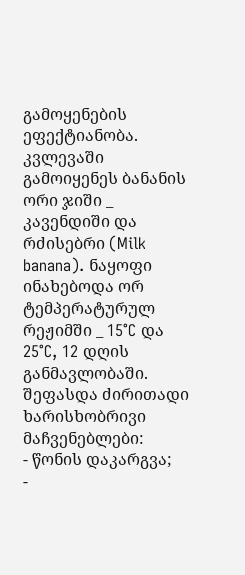გამოყენების ეფექტიანობა.
კვლევაში გამოიყენეს ბანანის ორი ჯიში _ კავენდიში და რძისებრი (Milk banana). ნაყოფი ინახებოდა ორ ტემპერატურულ რეჟიმში _ 15°C და 25°C, 12 დღის განმავლობაში.
შეფასდა ძირითადი ხარისხობრივი მაჩვენებლები:
- წონის დაკარგვა;
-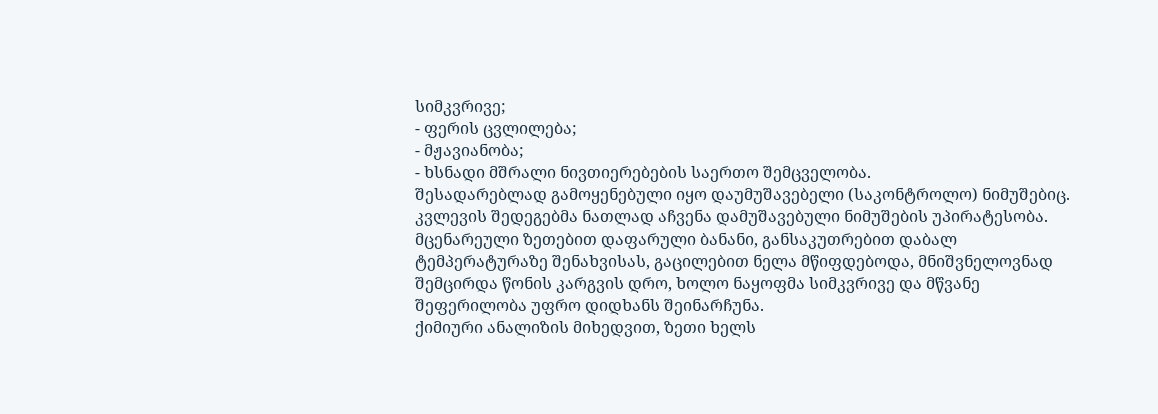სიმკვრივე;
- ფერის ცვლილება;
- მჟავიანობა;
- ხსნადი მშრალი ნივთიერებების საერთო შემცველობა.
შესადარებლად გამოყენებული იყო დაუმუშავებელი (საკონტროლო) ნიმუშებიც.
კვლევის შედეგებმა ნათლად აჩვენა დამუშავებული ნიმუშების უპირატესობა. მცენარეული ზეთებით დაფარული ბანანი, განსაკუთრებით დაბალ ტემპერატურაზე შენახვისას, გაცილებით ნელა მწიფდებოდა, მნიშვნელოვნად შემცირდა წონის კარგვის დრო, ხოლო ნაყოფმა სიმკვრივე და მწვანე შეფერილობა უფრო დიდხანს შეინარჩუნა.
ქიმიური ანალიზის მიხედვით, ზეთი ხელს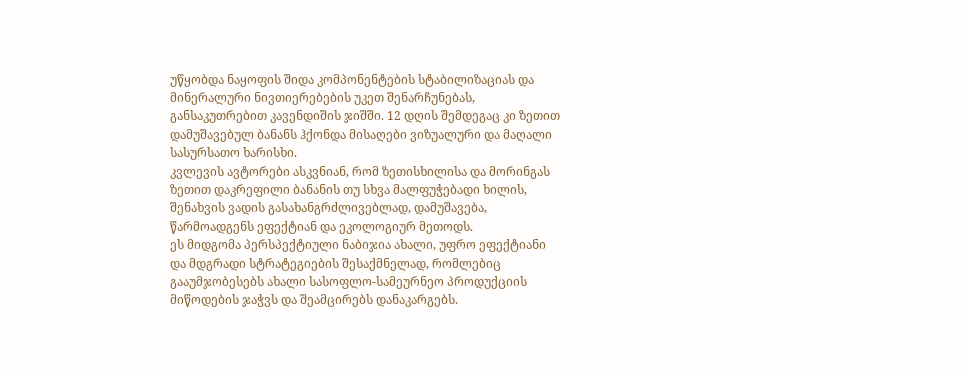უწყობდა ნაყოფის შიდა კომპონენტების სტაბილიზაციას და მინერალური ნივთიერებების უკეთ შენარჩუნებას, განსაკუთრებით კავენდიშის ჯიშში. 12 დღის შემდეგაც კი ზეთით დამუშავებულ ბანანს ჰქონდა მისაღები ვიზუალური და მაღალი სასურსათო ხარისხი.
კვლევის ავტორები ასკვნიან, რომ ზეთისხილისა და მორინგას ზეთით დაკრეფილი ბანანის თუ სხვა მალფუჭებადი ხილის, შენახვის ვადის გასახანგრძლივებლად, დამუშავება, წარმოადგენს ეფექტიან და ეკოლოგიურ მეთოდს.
ეს მიდგომა პერსპექტიული ნაბიჯია ახალი, უფრო ეფექტიანი და მდგრადი სტრატეგიების შესაქმნელად, რომლებიც გააუმჯობესებს ახალი სასოფლო-სამეურნეო პროდუქციის მიწოდების ჯაჭვს და შეამცირებს დანაკარგებს.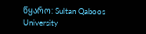წყარო: Sultan Qaboos University